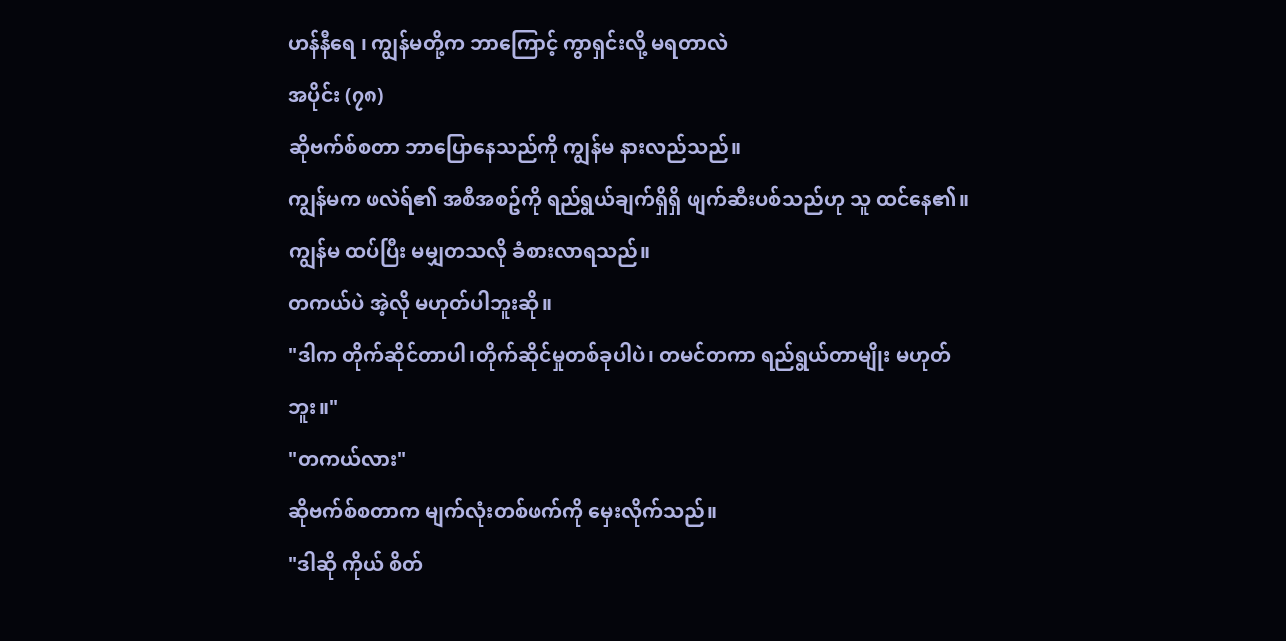ဟန်နီရေ ၊ ကျွန်မတို့က ဘာကြောင့် ကွာရှင်းလို့ မရတာလဲ
အပိုင်း (၇၈)
ဆိုဗက်စ်စတာ ဘာပြောနေသည်ကို ကျွန်မ နားလည်သည်။
ကျွန်မက ဖလဲရ်၏ အစီအစဥ်ကို ရည်ရွယ်ချက်ရှိရှိ ဖျက်ဆီးပစ်သည်ဟု သူ ထင်နေ၏။
ကျွန်မ ထပ်ပြီး မမျှတသလို ခံစားလာရသည်။
တကယ်ပဲ အဲ့လို မဟုတ်ပါဘူးဆို။
"ဒါက တိုက်ဆိုင်တာပါ၊တိုက်ဆိုင်မှုတစ်ခုပါပဲ၊ တမင်တကာ ရည်ရွယ်တာမျိုး မဟုတ်ဘူး။"
"တကယ်လား"
ဆိုဗက်စ်စတာက မျက်လုံးတစ်ဖက်ကို မှေးလိုက်သည်။
"ဒါဆို ကိုယ် စိတ်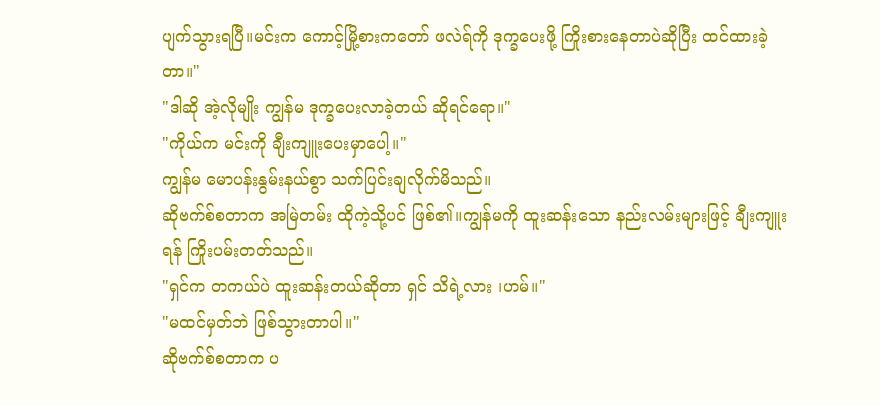ပျက်သွားရပြီ။မင်းက ကောင့်မြို့စားကတော် ဖလဲရ်ကို ဒုက္ခပေးဖို့ ကြိုးစားနေတာပဲဆိုပြီး ထင်ထားခဲ့တာ။"
"ဒါဆို အဲ့လိုမျိုး ကျွန်မ ဒုက္ခပေးလာခဲ့တယ် ဆိုရင်ရော။"
"ကိုယ်က မင်းကို ချီးကျူးပေးမှာပေါ့။"
ကျွန်မ မောပန်းနွမ်းနယ်စွာ သက်ပြင်းချလိုက်မိသည်။
ဆိုဗက်စ်စတာက အမြဲတမ်း ထိုကဲ့သို့ပင် ဖြစ်၏။ကျွန်မကို ထူးဆန်းသော နည်းလမ်းများဖြင့် ချီးကျူးရန် ကြိုးပမ်းတတ်သည်။
"ရှင်က တကယ်ပဲ ထူးဆန်းတယ်ဆိုတာ ရှင် သိရဲ့လား ၊ဟမ်။"
"မထင်မှတ်ဘဲ ဖြစ်သွားတာပါ။"
ဆိုဗက်စ်စတာက ပ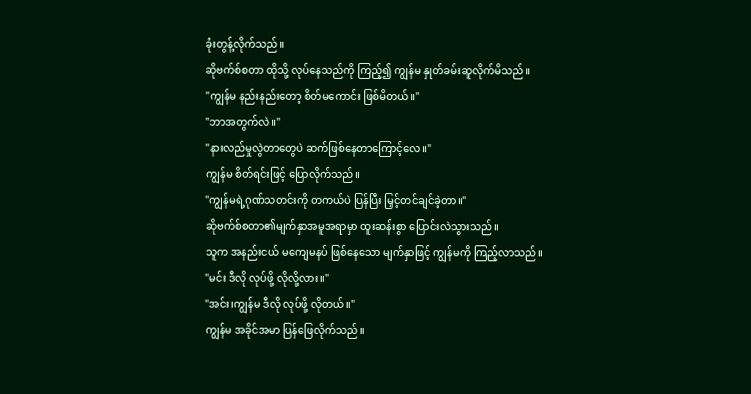ခုံးတွန့်လိုက်သည်။
ဆိုဗက်စ်စတာ ထိုသို့ လုပ်နေသည်ကို ကြည့်၍ ကျွန်မ နှုတ်ခမ်းဆူလိုက်မိသည်။
"ကျွန်မ နည်းနည်းတော့ စိတ်မကောင်း ဖြစ်မိတယ်။"
"ဘာအတွက်လဲ။"
"နားလည်မှုလွဲတာတွေပဲ ဆက်ဖြစ်နေတာကြောင့်လေ။"
ကျွန်မ စိတ်ရင်းဖြင့် ပြောလိုက်သည်။
"ကျွန်မရဲ့ဂုဏ်သတင်းကို တကယ်ပဲ ပြန်ပြီး မြှင့်တင်ချင်ခဲ့တာ။"
ဆိုဗက်စ်စတာ၏မျက်နှာအမူအရာမှာ ထူးဆန်းစွာ ပြောင်းလဲသွားသည်။
သူက အနည်းငယ် မကျေမနပ် ဖြစ်နေသော မျက်နှာဖြင့် ကျွန်မကို ကြည့်လာသည်။
"မင်း ဒီလို လုပ်ဖို့ လိုလို့လား။"
"အင်း၊ကျွန်မ ဒီလို လုပ်ဖို့ လိုတယ်။"
ကျွန်မ အခိုင်အမာ ပြန်ဖြေလိုက်သည်။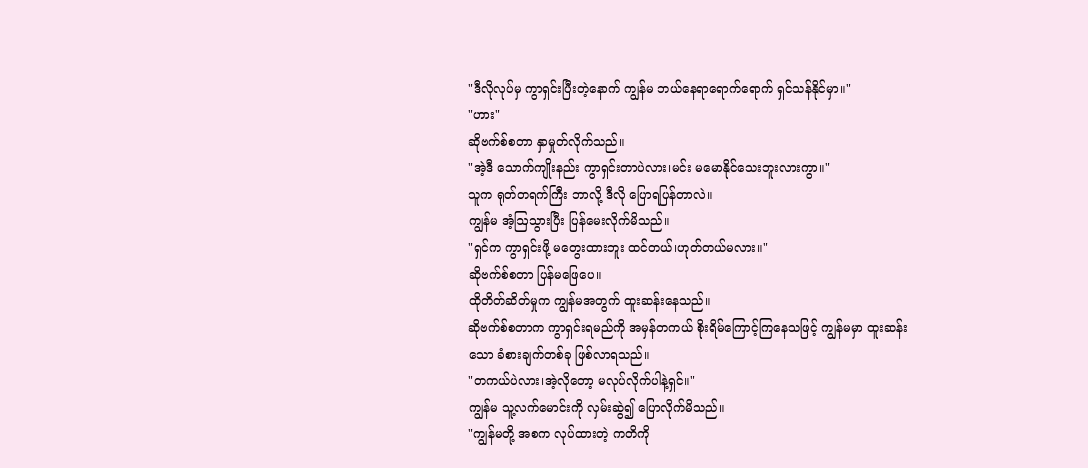"ဒီလိုလုပ်မှ ကွာရှင်းပြီးတဲ့နောက် ကျွန်မ ဘယ်နေရာရောက်ရောက် ရှင်သန်နိုင်မှာ။"
"ဟား"
ဆိုဗက်စ်စတာ နှာမှုတ်လိုက်သည်။
"အဲ့ဒီ သောက်ကျိုးနည်း ကွာရှင်းတာပဲလား၊မင်း မမောနိုင်သေးဘူးလားကွာ။"
သူက ရုတ်တရက်ကြီး ဘာလို့ ဒီလို ပြောရပြန်တာလဲ။
ကျွန်မ အံ့ဩသွားပြီး ပြန်မေးလိုက်မိသည်။
"ရှင်က ကွာရှင်းဖို့ မတွေးထားဘူး ထင်တယ်၊ဟုတ်တယ်မလား။"
ဆိုဗက်စ်စတာ ပြန်မဖြေပေ။
ထိုတိတ်ဆိတ်မှုက ကျွန်မအတွက် ထူးဆန်းနေသည်။
ဆိုဗက်စ်စတာက ကွာရှင်းရမည်ကို အမှန်တကယ် စိုးရိမ်ကြောင့်ကြနေသဖြင့် ကျွန်မမှာ ထူးဆန်းသော ခံစားချက်တစ်ခု ဖြစ်လာရသည်။
"တကယ်ပဲလား၊အဲ့လိုတော့ မလုပ်လိုက်ပါနဲ့ရှင်။"
ကျွန်မ သူ့လက်မောင်းကို လှမ်းဆွဲ၍ ပြောလိုက်မိသည်။
"ကျွန်မတို့ အစက လုပ်ထားတဲ့ ကတိကို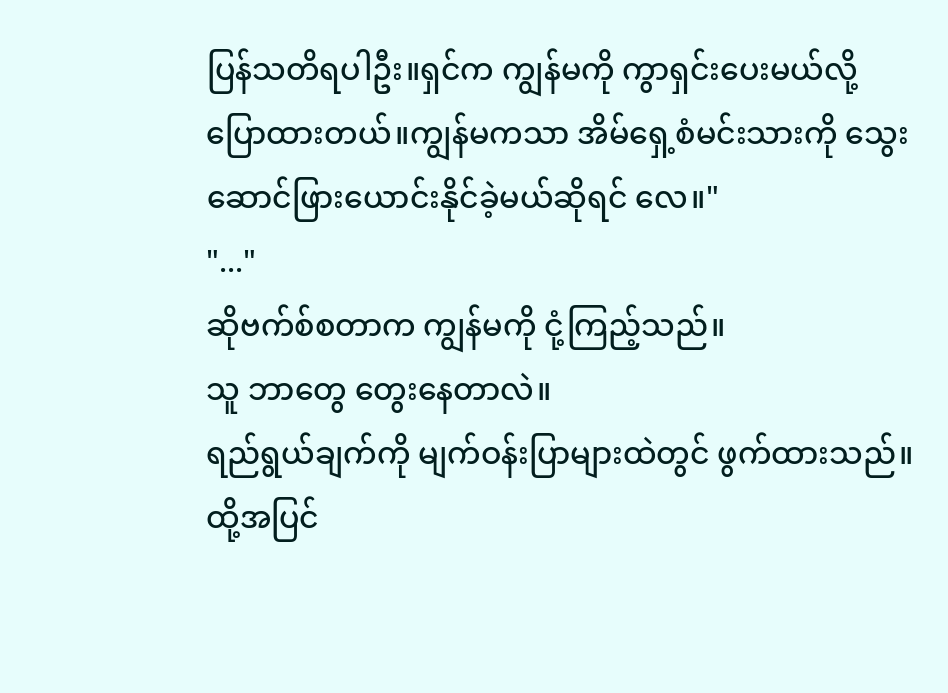ပြန်သတိရပါဦး။ရှင်က ကျွန်မကို ကွာရှင်းပေးမယ်လို့ ပြောထားတယ်။ကျွန်မကသာ အိမ်ရှေ့စံမင်းသားကို သွေးဆောင်ဖြားယောင်းနိုင်ခဲ့မယ်ဆိုရင် လေ။"
"..."
ဆိုဗက်စ်စတာက ကျွန်မကို ငုံ့ကြည့်သည်။
သူ ဘာတွေ တွေးနေတာလဲ။
ရည်ရွယ်ချက်ကို မျက်ဝန်းပြာများထဲတွင် ဖွက်ထားသည်။ထို့အပြင်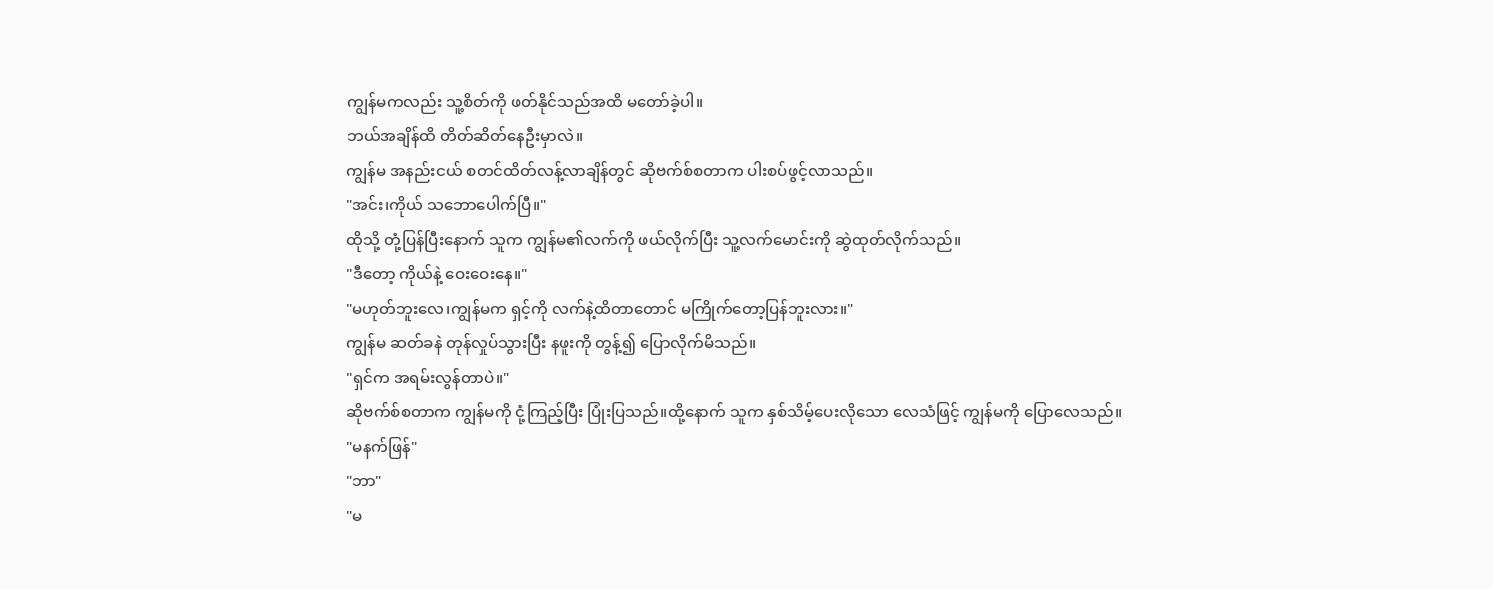ကျွန်မကလည်း သူ့စိတ်ကို ဖတ်နိုင်သည်အထိ မတော်ခဲ့ပါ။
ဘယ်အချိန်ထိ တိတ်ဆိတ်နေဦးမှာလဲ။
ကျွန်မ အနည်းငယ် စတင်ထိတ်လန့်လာချိန်တွင် ဆိုဗက်စ်စတာက ပါးစပ်ဖွင့်လာသည်။
"အင်း၊ကိုယ် သဘောပေါက်ပြီ။"
ထိုသို့ တုံ့ပြန်ပြီးနောက် သူက ကျွန်မ၏လက်ကို ဖယ်လိုက်ပြီး သူ့လက်မောင်းကို ဆွဲထုတ်လိုက်သည်။
"ဒီတော့ ကိုယ်နဲ့ ဝေးဝေးနေ။"
"မဟုတ်ဘူးလေ၊ကျွန်မက ရှင့်ကို လက်နဲ့ထိတာတောင် မကြိုက်တော့ပြန်ဘူးလား။"
ကျွန်မ ဆတ်ခနဲ တုန်လှုပ်သွားပြီး နဖူးကို တွန့်၍ ပြောလိုက်မိသည်။
"ရှင်က အရမ်းလွန်တာပဲ။"
ဆိုဗက်စ်စတာက ကျွန်မကို ငုံ့ကြည့်ပြီး ပြုံးပြသည်။ထို့နောက် သူက နှစ်သိမ့်ပေးလိုသော လေသံဖြင့် ကျွန်မကို ပြောလေသည်။
"မနက်ဖြန်"
"ဘာ"
"မ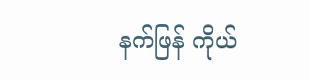နက်ဖြန် ကိုယ်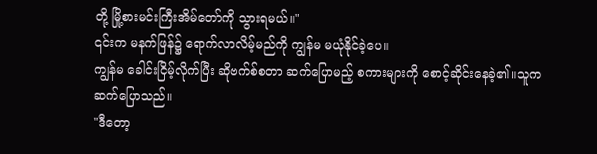တို့ မြို့စားမင်းကြီးအိမ်တော်ကို သွားရမယ်။"
၎င်းက မနက်ဖြန်၌ ရောက်လာလိမ့်မည်ကို ကျွန်မ မယုံနိုင်ခဲ့ပေ။
ကျွန်မ ခေါင်းငြိမ့်လိုက်ပြီး ဆိုဗက်စ်စတာ ဆက်ပြောမည့် စကားများကို စောင့်ဆိုင်းနေခဲ့၏။သူက ဆက်ပြောသည်။
"ဒီတော့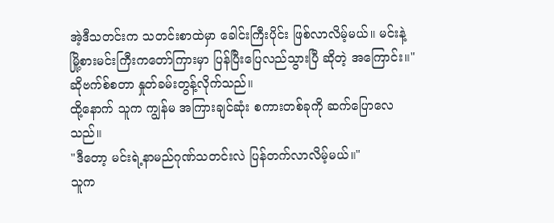အဲ့ဒီသတင်းက သတင်းစာထဲမှာ ခေါင်းကြီးပိုင်း ဖြစ်လာလိမ့်မယ်။ မင်းနဲ့ မြို့စားမင်းကြီးကတော်ကြားမှာ ပြန်ပြီးပြေလည်သွားပြီ ဆိုတဲ့ အကြောင်း။"
ဆိုဗက်စ်စတာ နှုတ်ခမ်းတွန့်လိုက်သည်။
ထို့နောက် သူက ကျွန်မ အကြားချင်ဆုံး စကားတစ်ခုကို ဆက်ပြောလေသည်။
"ဒီတော့ မင်းရဲ့နာမည်ဂုဏ်သတင်းလဲ ပြန်တက်လာလိမ့်မယ်။"
သူက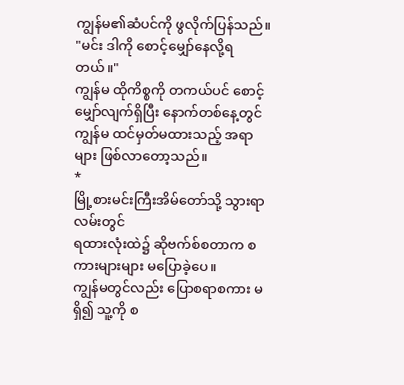ကျွန်မ၏ဆံပင်ကို ဖွလိုက်ပြန်သည်။
"မင်း ဒါကို စောင့်မျှော်နေလို့ရတယ်။"
ကျွန်မ ထိုကိစ္စကို တကယ်ပင် စောင့်မျှော်လျက်ရှိပြီး နောက်တစ်နေ့တွင် ကျွန်မ ထင်မှတ်မထားသည့် အရာများ ဖြစ်လာတော့သည်။
*
မြို့စားမင်းကြီးအိမ်တော်သို့ သွားရာလမ်းတွင်
ရထားလုံးထဲ၌ ဆိုဗက်စ်စတာက စကားများများ မပြောခဲ့ပေ။
ကျွန်မတွင်လည်း ပြောစရာစကား မရှိ၍ သူ့ကို စ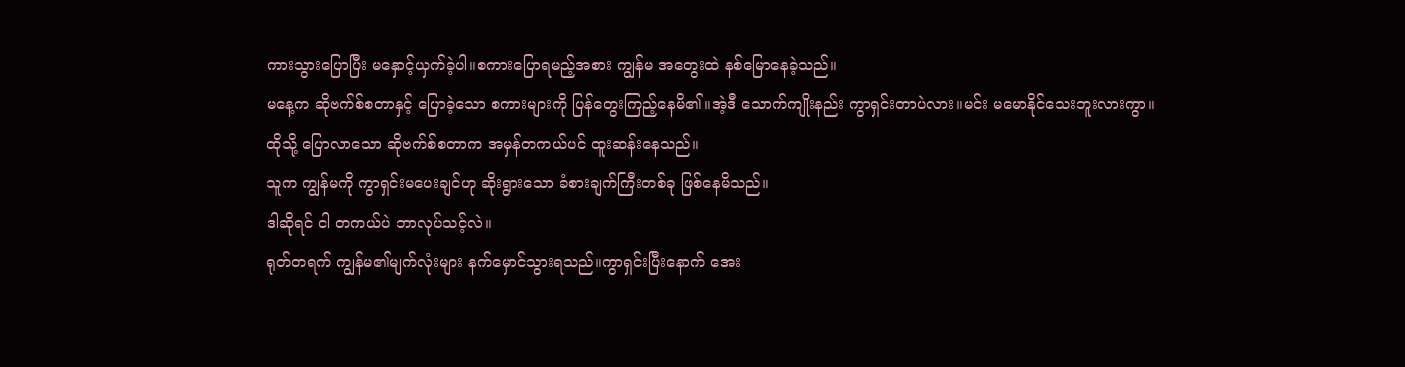ကားသွားပြောပြီး မနှောင့်ယှက်ခဲ့ပါ။စကားပြောရမည့်အစား ကျွန်မ အတွေးထဲ နစ်မြောနေခဲ့သည်။
မနေ့က ဆိုဗက်စ်စတာနှင့် ပြောခဲ့သော စကားများကို ပြန်တွေးကြည့်နေမိ၏။အဲ့ဒီ သောက်ကျိုးနည်း ကွာရှင်းတာပဲလား။မင်း မမောနိုင်သေးဘူးလားကွာ။
ထိုသို့ ပြောလာသော ဆိုဗက်စ်စတာက အမှန်တကယ်ပင် ထူးဆန်းနေသည်။
သူက ကျွန်မကို ကွာရှင်းမပေးချင်ဟု ဆိုးရွားသော ခံစားချက်ကြီးတစ်ခု ဖြစ်နေမိသည်။
ဒါဆိုရင် ငါ တကယ်ပဲ ဘာလုပ်သင့်လဲ။
ရုတ်တရက် ကျွန်မ၏မျက်လုံးများ နက်မှောင်သွားရသည်။ကွာရှင်းပြီးနောက် အေး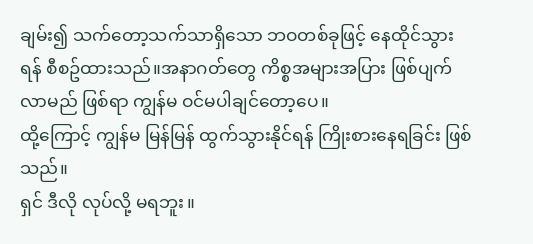ချမ်း၍ သက်တော့သက်သာရှိသော ဘဝတစ်ခုဖြင့် နေထိုင်သွားရန် စီစဥ်ထားသည်။အနာဂတ်တွေ ကိစ္စအများအပြား ဖြစ်ပျက်လာမည် ဖြစ်ရာ ကျွန်မ ဝင်မပါချင်တော့ပေ။
ထို့ကြောင့် ကျွန်မ မြန်မြန် ထွက်သွားနိုင်ရန် ကြိုးစားနေရခြင်း ဖြစ်သည်။
ရှင် ဒီလို လုပ်လို့ မရဘူး။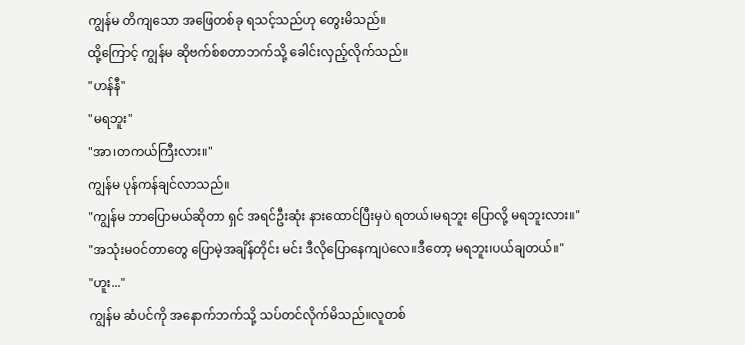ကျွန်မ တိကျသော အဖြေတစ်ခု ရသင့်သည်ဟု တွေးမိသည်။
ထို့ကြောင့် ကျွန်မ ဆိုဗက်စ်စတာဘက်သို့ ခေါင်းလှည့်လိုက်သည်။
"ဟန်နီ"
"မရဘူး"
"အာ၊တကယ်ကြီးလား။"
ကျွန်မ ပုန်ကန်ချင်လာသည်။
"ကျွန်မ ဘာပြောမယ်ဆိုတာ ရှင် အရင်ဦးဆုံး နားထောင်ပြီးမှပဲ ရတယ်၊မရဘူး ပြောလို့ မရဘူးလား။"
"အသုံးမဝင်တာတွေ ပြောမဲ့အချိန်တိုင်း မင်း ဒီလိုပြောနေကျပဲလေ။ဒီတော့ မရဘူး၊ပယ်ချတယ်။"
"ဟူး..."
ကျွန်မ ဆံပင်ကို အနောက်ဘက်သို့ သပ်တင်လိုက်မိသည်။လူတစ်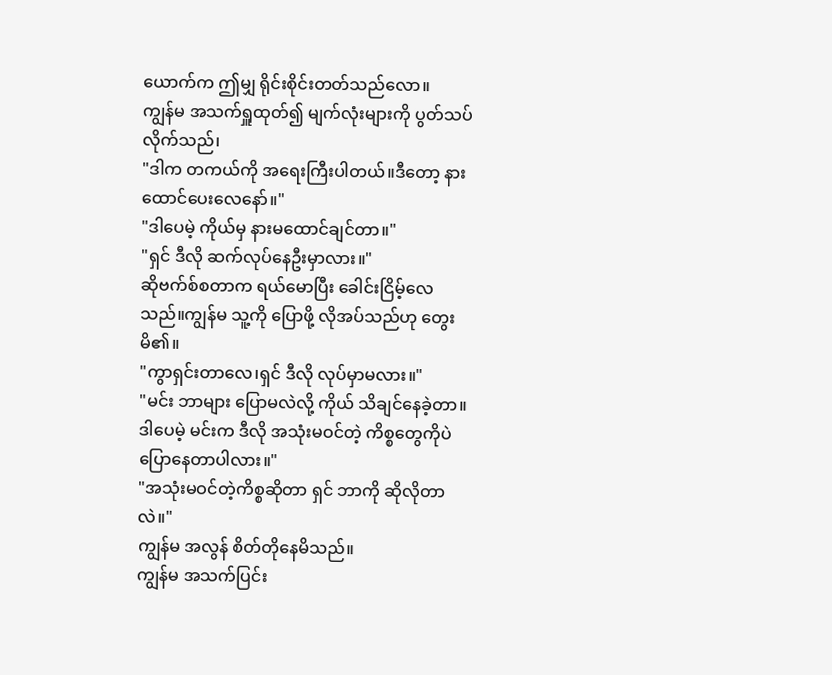ယောက်က ဤမျှ ရိုင်းစိုင်းတတ်သည်လော။
ကျွန်မ အသက်ရှူထုတ်၍ မျက်လုံးများကို ပွတ်သပ်လိုက်သည်၊
"ဒါက တကယ်ကို အရေးကြီးပါတယ်။ဒီတော့ နားထောင်ပေးလေနော်။"
"ဒါပေမဲ့ ကိုယ်မှ နားမထောင်ချင်တာ။"
"ရှင် ဒီလို ဆက်လုပ်နေဦးမှာလား။"
ဆိုဗက်စ်စတာက ရယ်မောပြီး ခေါင်းငြိမ့်လေသည်။ကျွန်မ သူ့ကို ပြောဖို့ လိုအပ်သည်ဟု တွေးမိ၏။
"ကွာရှင်းတာလေ၊ရှင် ဒီလို လုပ်မှာမလား။"
"မင်း ဘာများ ပြောမလဲလို့ ကိုယ် သိချင်နေခဲ့တာ။ဒါပေမဲ့ မင်းက ဒီလို အသုံးမဝင်တဲ့ ကိစ္စတွေကိုပဲ ပြောနေတာပါလား။"
"အသုံးမဝင်တဲ့ကိစ္စဆိုတာ ရှင် ဘာကို ဆိုလိုတာလဲ။"
ကျွန်မ အလွန် စိတ်တိုနေမိသည်။
ကျွန်မ အသက်ပြင်း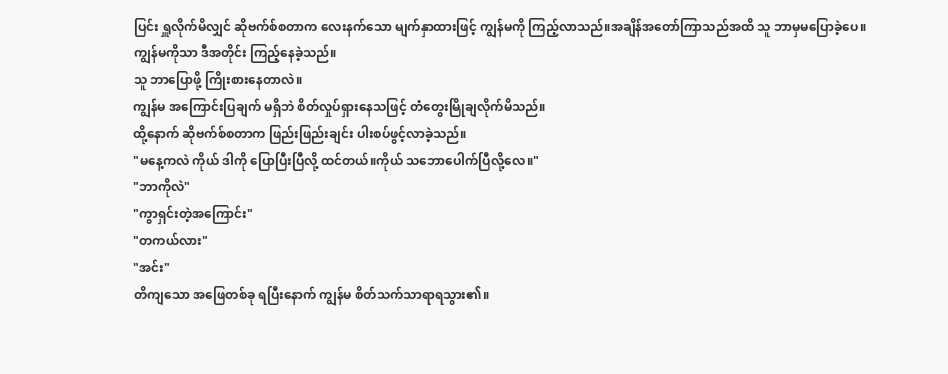ပြင်း ရှူလိုက်မိလျှင် ဆိုဗက်စ်စတာက လေးနက်သော မျက်နှာထားဖြင့် ကျွန်မကို ကြည့်လာသည်။အချိန်အတော်ကြာသည်အထိ သူ ဘာမှမပြောခဲ့ပေ။ကျွန်မကိုသာ ဒီအတိုင်း ကြည့်နေခဲ့သည်။
သူ ဘာပြောဖို့ ကြိုးစားနေတာလဲ။
ကျွန်မ အကြောင်းပြချက် မရှိဘဲ စိတ်လှုပ်ရှားနေသဖြင့် တံတွေးမြိုချလိုက်မိသည်။
ထို့နောက် ဆိုဗက်စ်စတာက ဖြည်းဖြည်းချင်း ပါးစပ်ဖွင့်လာခဲ့သည်။
"မနေ့ကလဲ ကိုယ် ဒါကို ပြောပြီးပြီလို့ ထင်တယ်။ကိုယ် သဘောပေါက်ပြီလို့လေ။"
"ဘာကိုလဲ"
"ကွာရှင်းတဲ့အကြောင်း"
"တကယ်လား"
"အင်း"
တိကျသော အဖြေတစ်ခု ရပြီးနောက် ကျွန်မ စိတ်သက်သာရာရသွား၏။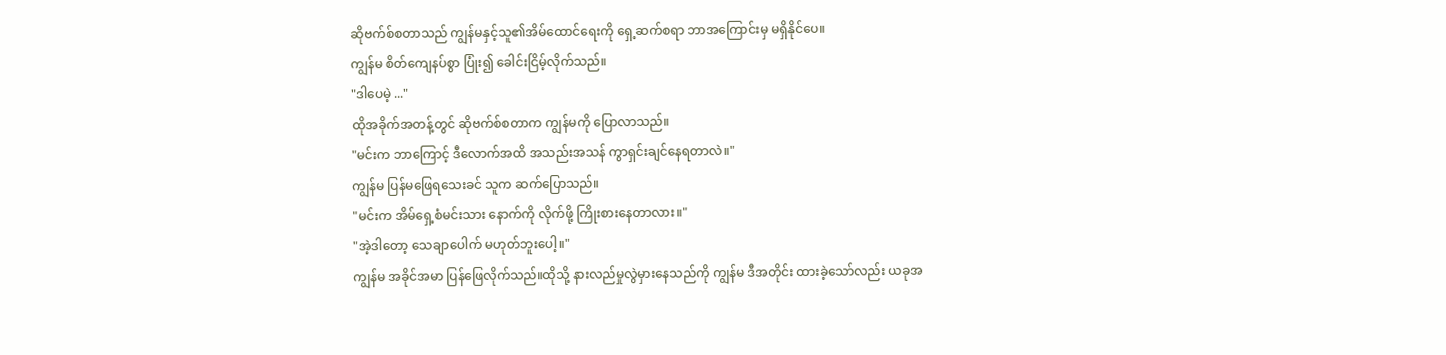ဆိုဗက်စ်စတာသည် ကျွန်မနှင့်သူ၏အိမ်ထောင်ရေးကို ရှေ့ဆက်စရာ ဘာအကြောင်းမှ မရှိနိုင်ပေ။
ကျွန်မ စိတ်ကျေနပ်စွာ ပြုံး၍ ခေါင်းငြိမ့်လိုက်သည်။
"ဒါပေမဲ့ ..."
ထိုအခိုက်အတန့်တွင် ဆိုဗက်စ်စတာက ကျွန်မကို ပြောလာသည်။
"မင်းက ဘာကြောင့် ဒီလောက်အထိ အသည်းအသန် ကွာရှင်းချင်နေရတာလဲ။"
ကျွန်မ ပြန်မဖြေရသေးခင် သူက ဆက်ပြောသည်။
"မင်းက အိမ်ရှေ့စံမင်းသား နောက်ကို လိုက်ဖို့ ကြိုးစားနေတာလား။"
"အဲ့ဒါတော့ သေချာပေါက် မဟုတ်ဘူးပေါ့။"
ကျွန်မ အခိုင်အမာ ပြန်ဖြေလိုက်သည်။ထိုသို့ နားလည်မှုလွဲမှားနေသည်ကို ကျွန်မ ဒီအတိုင်း ထားခဲ့သော်လည်း ယခုအ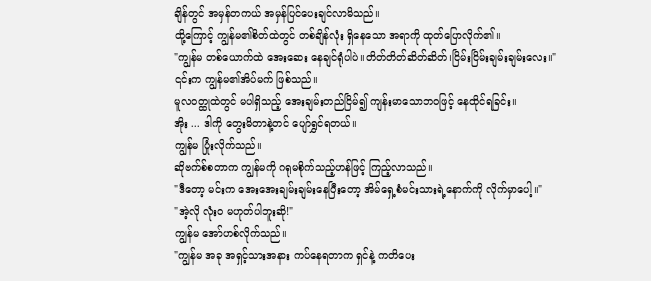ချိန်တွင် အမှန်တကယ် အမှန်ပြင်ပေးချင်လာမိသည်။
ထို့ကြောင့် ကျွန်မ၏စိတ်ထဲတွင် တစ်ချိန်လုံး ရှိနေသော အရာကို ထုတ်ပြောလိုက်၏။
"ကျွန်မ တစ်ယောက်ထဲ အေးဆေး နေချင်ရုံပါပဲ။တိတ်တိတ်ဆိတ်ဆိတ်၊ငြိမ်းငြိမ်းချမ်းချမ်းလေး။"
၎င်းက ကျွန်မ၏အိပ်မက် ဖြစ်သည်။
မူလဝတ္ထုထဲတွင် မပါရှိသည့် အေးချမ်းတည်ငြိမ်၍ ကျန်းမာသောဘဝဖြင့် နေထိုင်ရခြင်း။
အိုး ... ဒါကို တွေးမိတာနဲ့တင် ပျော်ရွှင်ရတယ်။
ကျွန်မ ပြုံးလိုက်သည်။
ဆိုဗက်စ်စတာက ကျွန်မကို ဂရုမစိုက်သည့်ဟန်ဖြင့် ကြည့်လာသည်။
"ဒီတော့ မင်းက အေးအေးချမ်းချမ်းနေပြီးတော့ အိမ်ရှေ့စံမင်းသားရဲ့နောက်ကို လိုက်မှာပေါ့။"
"အဲ့လို လုံးဝ မဟုတ်ပါဘူးဆို!"
ကျွန်မ အော်ဟစ်လိုက်သည်။
"ကျွန်မ အခု အရှင့်သားအနား ကပ်နေရတာက ရှင်နဲ့ ကတိပေး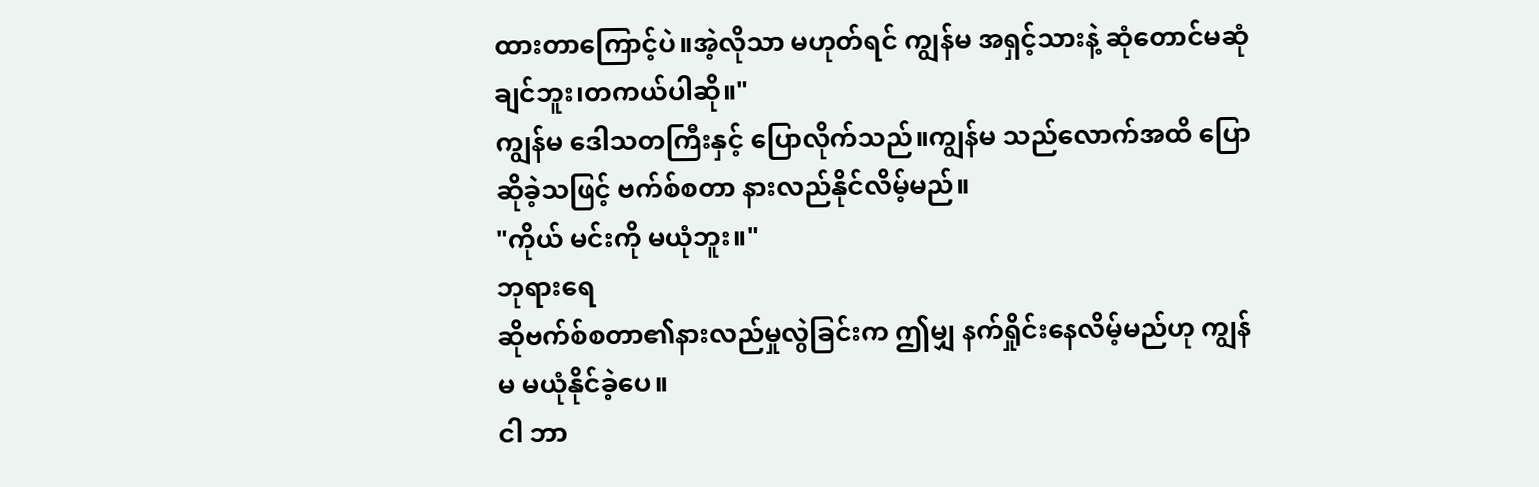ထားတာကြောင့်ပဲ။အဲ့လိုသာ မဟုတ်ရင် ကျွန်မ အရှင့်သားနဲ့ ဆုံတောင်မဆုံချင်ဘူး၊တကယ်ပါဆို။"
ကျွန်မ ဒေါသတကြီးနှင့် ပြောလိုက်သည်။ကျွန်မ သည်လောက်အထိ ပြောဆိုခဲ့သဖြင့် ဗက်စ်စတာ နားလည်နိုင်လိမ့်မည်။
"ကိုယ် မင်းကို မယုံဘူး။"
ဘုရားရေ
ဆိုဗက်စ်စတာ၏နားလည်မှုလွဲခြင်းက ဤမျှ နက်ရှိုင်းနေလိမ့်မည်ဟု ကျွန်မ မယုံနိုင်ခဲ့ပေ။
ငါ ဘာ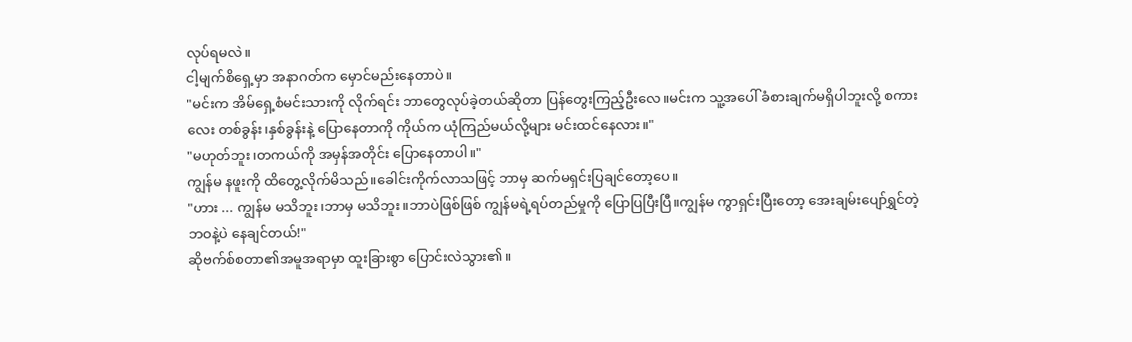လုပ်ရမလဲ။
ငါ့မျက်စိရှေ့မှာ အနာဂတ်က မှောင်မည်းနေတာပဲ။
"မင်းက အိမ်ရှေ့စံမင်းသားကို လိုက်ရင်း ဘာတွေလုပ်ခဲ့တယ်ဆိုတာ ပြန်တွေးကြည့်ဦးလေ။မင်းက သူ့အပေါ် ခံစားချက်မရှိပါဘူးလို့ စကားလေး တစ်ခွန်း၊နှစ်ခွန်းနဲ့ ပြောနေတာကို ကိုယ်က ယုံကြည်မယ်လို့များ မင်းထင်နေလား။"
"မဟုတ်ဘူး၊တကယ်ကို အမှန်အတိုင်း ပြောနေတာပါ။"
ကျွန်မ နဖူးကို ထိတွေ့လိုက်မိသည်။ခေါင်းကိုက်လာသဖြင့် ဘာမှ ဆက်မရှင်းပြချင်တော့ပေ။
"ဟား ... ကျွန်မ မသိဘူး၊ဘာမှ မသိဘူး။ဘာပဲဖြစ်ဖြစ် ကျွန်မရဲ့ရပ်တည်မှုကို ပြောပြပြီးပြီ။ကျွန်မ ကွာရှင်းပြီးတော့ အေးချမ်းပျော်ရွှင်တဲ့ဘဝနဲ့ပဲ နေချင်တယ်!"
ဆိုဗက်စ်စတာ၏အမူအရာမှာ ထူးခြားစွာ ပြောင်းလဲသွား၏။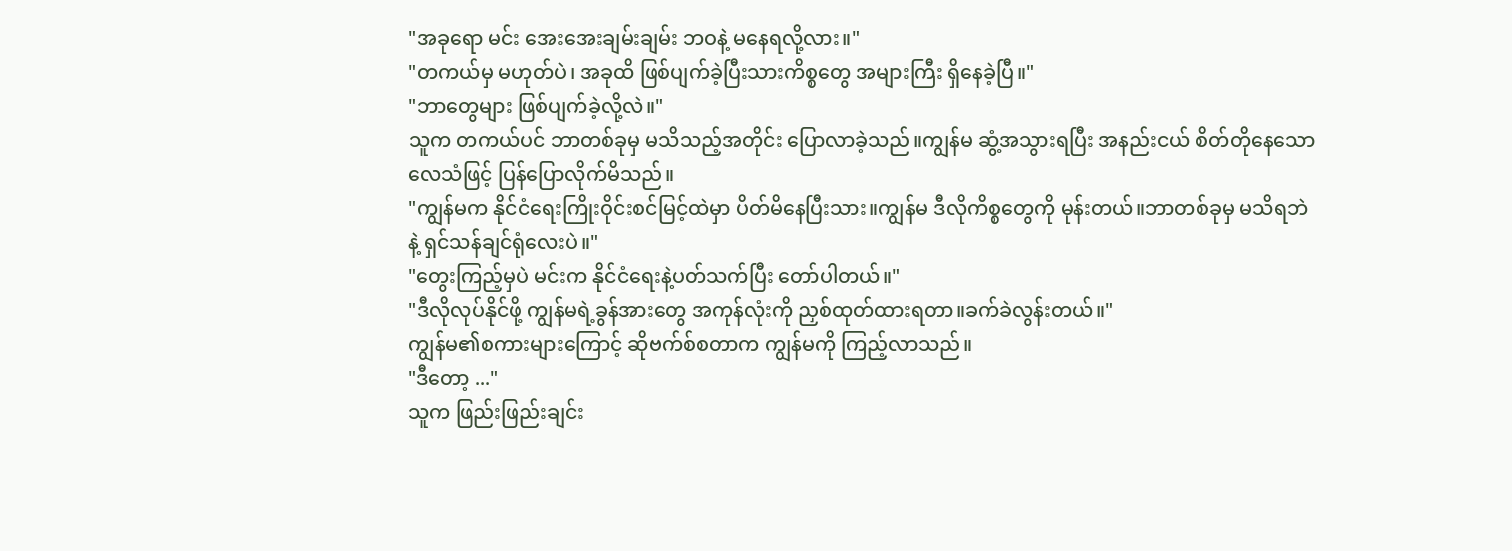"အခုရော မင်း အေးအေးချမ်းချမ်း ဘဝနဲ့ မနေရလို့လား။"
"တကယ်မှ မဟုတ်ပဲ၊ အခုထိ ဖြစ်ပျက်ခဲ့ပြီးသားကိစ္စတွေ အများကြီး ရှိနေခဲ့ပြီ။"
"ဘာတွေများ ဖြစ်ပျက်ခဲ့လို့လဲ။"
သူက တကယ်ပင် ဘာတစ်ခုမှ မသိသည့်အတိုင်း ပြောလာခဲ့သည်။ကျွန်မ ဆွံ့အသွားရပြီး အနည်းငယ် စိတ်တိုနေသော လေသံဖြင့် ပြန်ပြောလိုက်မိသည်။
"ကျွန်မက နိုင်ငံရေးကြိုးဝိုင်းစင်မြင့်ထဲမှာ ပိတ်မိနေပြီးသား။ကျွန်မ ဒီလိုကိစ္စတွေကို မုန်းတယ်။ဘာတစ်ခုမှ မသိရဘဲနဲ့ ရှင်သန်ချင်ရုံလေးပဲ။"
"တွေးကြည့်မှပဲ မင်းက နိုင်ငံရေးနဲ့ပတ်သက်ပြီး တော်ပါတယ်။"
"ဒီလိုလုပ်နိုင်ဖို့ ကျွန်မရဲ့ခွန်အားတွေ အကုန်လုံးကို ညှစ်ထုတ်ထားရတာ။ခက်ခဲလွန်းတယ်။"
ကျွန်မ၏စကားများကြောင့် ဆိုဗက်စ်စတာက ကျွန်မကို ကြည့်လာသည်။
"ဒီတော့ ..."
သူက ဖြည်းဖြည်းချင်း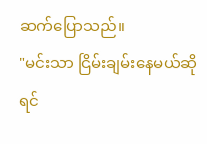ဆက်ပြောသည်။
"မင်းသာ ငြိမ်းချမ်းနေမယ်ဆိုရင်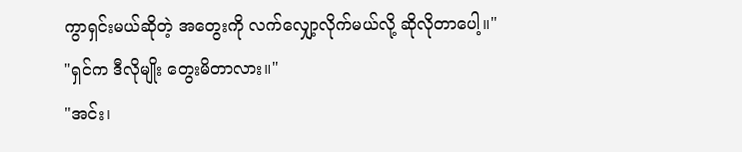ကွာရှင်းမယ်ဆိုတဲ့ အတွေးကို လက်လျှော့လိုက်မယ်လို့ ဆိုလိုတာပေါ့။"
"ရှင်က ဒီလိုမျိုး တွေးမိတာလား။"
"အင်း၊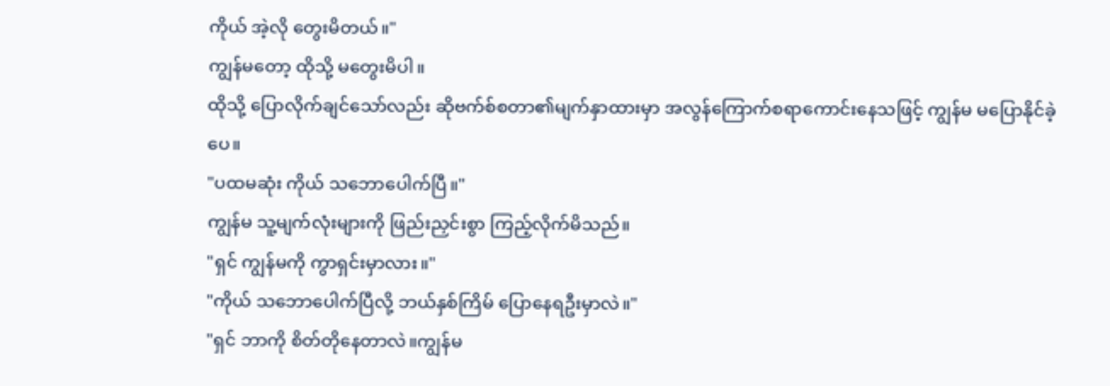ကိုယ် အဲ့လို တွေးမိတယ်။"
ကျွန်မတော့ ထိုသို့ မတွေးမိပါ။
ထိုသို့ ပြောလိုက်ချင်သော်လည်း ဆိုဗက်စ်စတာ၏မျက်နှာထားမှာ အလွန်ကြောက်စရာကောင်းနေသဖြင့် ကျွန်မ မပြောနိုင်ခဲ့ပေ။
"ပထမဆုံး ကိုယ် သဘောပေါက်ပြီ။"
ကျွန်မ သူ့မျက်လုံးများကို ဖြည်းညှင်းစွာ ကြည့်လိုက်မိသည်။
"ရှင် ကျွန်မကို ကွာရှင်းမှာလား။"
"ကိုယ် သဘောပေါက်ပြီလို့ ဘယ်နှစ်ကြိမ် ပြောနေရဦးမှာလဲ။"
"ရှင် ဘာကို စိတ်တိုနေတာလဲ။ကျွန်မ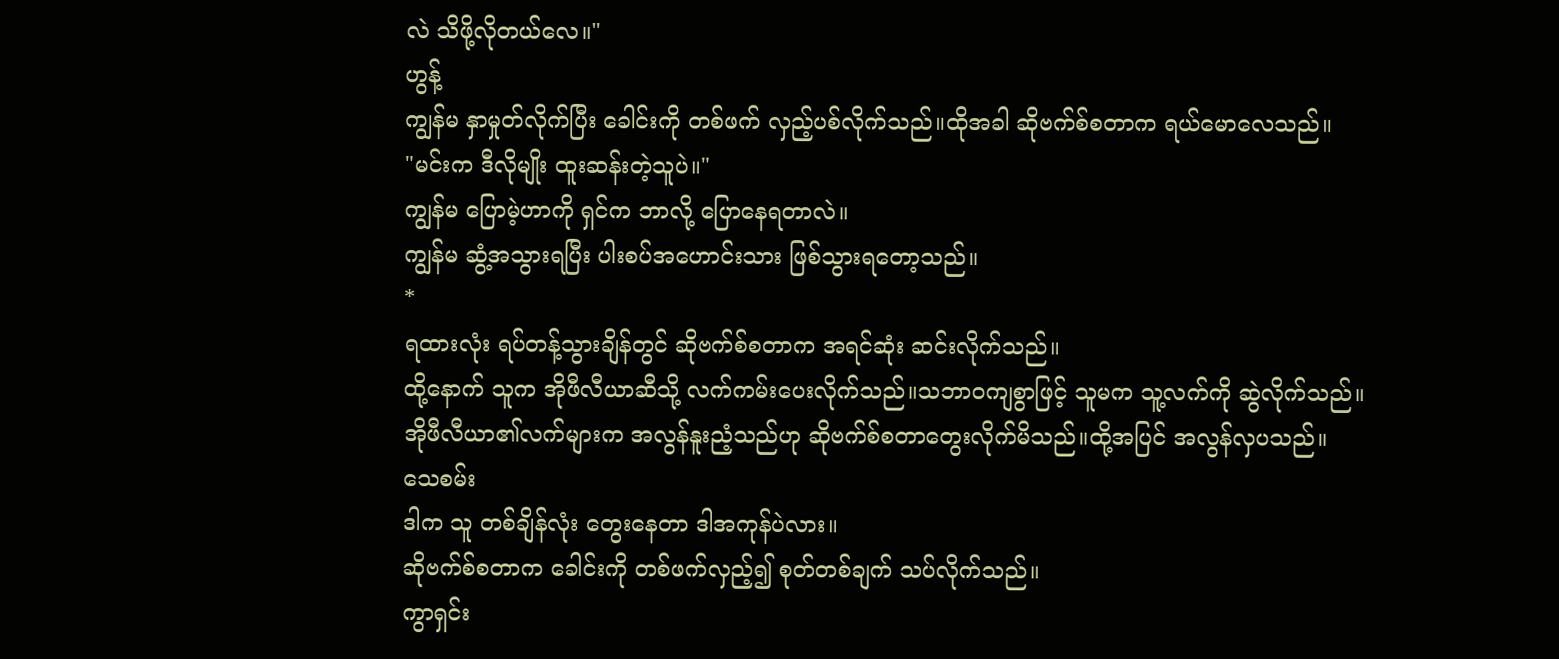လဲ သိဖို့လိုတယ်လေ။"
ဟွန့်
ကျွန်မ နှာမှုတ်လိုက်ပြီး ခေါင်းကို တစ်ဖက် လှည့်ပစ်လိုက်သည်။ထိုအခါ ဆိုဗက်စ်စတာက ရယ်မောလေသည်။
"မင်းက ဒီလိုမျိုး ထူးဆန်းတဲ့သူပဲ။"
ကျွန်မ ပြောမဲ့ဟာကို ရှင်က ဘာလို့ ပြောနေရတာလဲ။
ကျွန်မ ဆွံ့အသွားရပြီး ပါးစပ်အဟောင်းသား ဖြစ်သွားရတော့သည်။
*
ရထားလုံး ရပ်တန့်သွားချိန်တွင် ဆိုဗက်စ်စတာက အရင်ဆုံး ဆင်းလိုက်သည်။
ထို့နောက် သူက အိုဖီလီယာဆီသို့ လက်ကမ်းပေးလိုက်သည်။သဘာဝကျစွာဖြင့် သူမက သူ့လက်ကို ဆွဲလိုက်သည်။
အိုဖီလီယာ၏လက်များက အလွန်နူးညံ့သည်ဟု ဆိုဗက်စ်စတာတွေးလိုက်မိသည်။ထို့အပြင် အလွန်လှပသည်။
သေစမ်း
ဒါက သူ တစ်ချိန်လုံး တွေးနေတာ ဒါအကုန်ပဲလား။
ဆိုဗက်စ်စတာက ခေါင်းကို တစ်ဖက်လှည့်၍ စုတ်တစ်ချက် သပ်လိုက်သည်။
ကွာရှင်း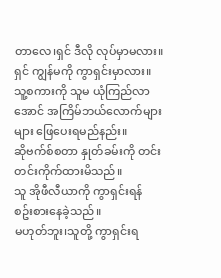တာလေ၊ရှင် ဒီလို လုပ်မှာမလား။
ရှင် ကျွန်မကို ကွာရှင်းမှာလား။
သူ့စကားကို သူမ ယုံကြည်လာအောင် အကြိမ်ဘယ်လောက်များများ ဖြေပေးရမည်နည်း။
ဆိုဗက်စ်စတာ နှုတ်ခမ်းကို တင်းတင်းကိုက်ထားမိသည်။
သူ အိုဖီလီယာကို ကွာရှင်းရန် စဥ်းစားနေခဲ့သည်။
မဟုတ်ဘူး၊သူတို့ ကွာရှင်းရ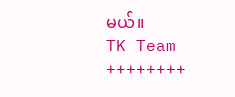မယ်။
TK Team
++++++++